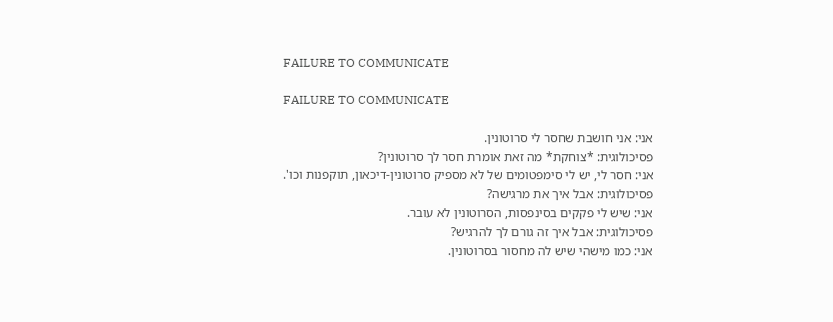FAILURE TO COMMUNICATE

FAILURE TO COMMUNICATE

אני: אני חושבת שחסר לי סרוטונין.
פסיכולוגית: *צוחקת* מה זאת אומרת חסר לך סרוטונין?
אני: חסר לי, יש לי סימפטומים של לא מספיק סרוטונין-דיכאון, תוקפנות וכו'.
פסיכולוגית: אבל איך את מרגישה?
אני: שיש לי פקקים בסינפסות, הסרוטונין לא עובר.
פסיכולוגית: אבל איך זה גורם לך להרגיש?
אני: כמו מישהי שיש לה מחסור בסרוטונין.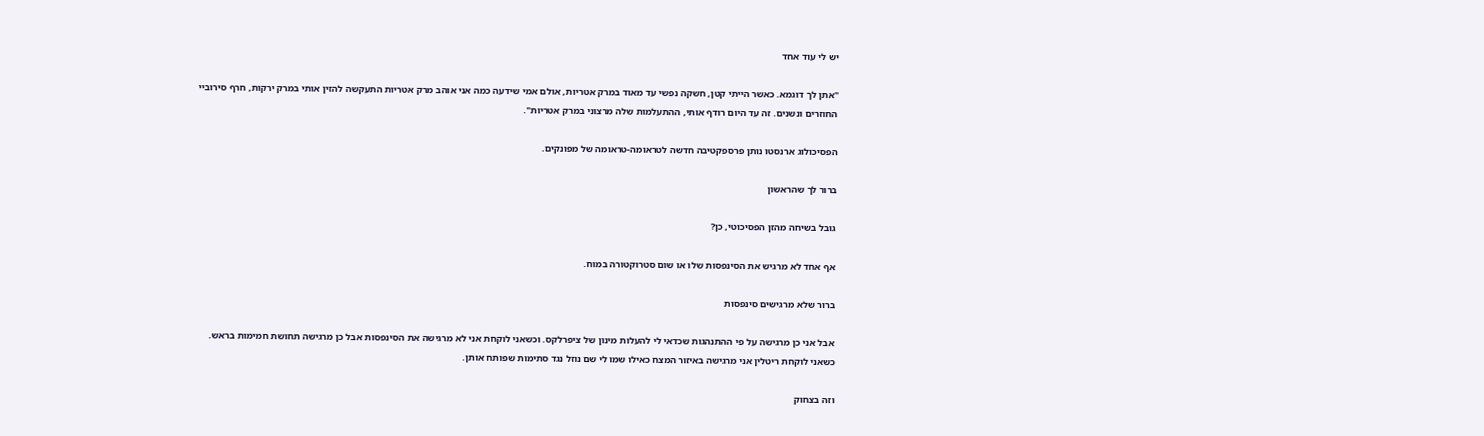יש לי עוד אחד

"אתן לך דוגמא. כאשר הייתי קטן, חשקה נפשי עד מאוד במרק אטריות, אולם אמי שידעה כמה אני אוהב מרק אטריות התעקשה להזין אותי במרק ירקות, חרף סירוביי החוזרים ונשנים. זה עד היום רודף אותי, ההתעלמות שלה מרצוני במרק אטריות".

הפסיכולוג ארנסטו נותן פרספקטיבה חדשה לטראומה-טראומה של מפונקים.

ברור לך שהראשון

גובל בשיחה מהזן הפסיכוטי, כן?

אף אחד לא מרגיש את הסינפסות שלו או שום סטרוקטורה במוח.

ברור שלא מרגישים סינפסות

אבל אני כן מרגישה על פי ההתנהגות שכדאי לי להעלות מינון של ציפרלקס. וכשאני לוקחת אני לא מרגישה את הסינפסות אבל כן מרגישה תחושת חמימות בראש. כשאני לוקחת ריטלין אני מרגישה באיזור המצח כאילו שמו לי שם נוזל נגד סתימות שפותח אותן.

וזה בצחוק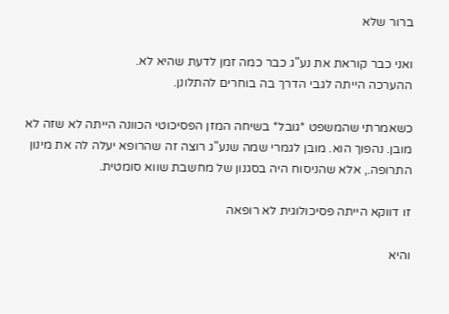ברור שלא

ואני כבר קוראת את נע"ג כבר כמה זמן לדעת שהיא לא.
ההערכה הייתה לגבי הדרך בה בוחרים להתלונן.

כשאמרתי שהמשפט *גובל* בשיחה המזן הפסיכוטי הכוונה הייתה לא שזה לא מובן. נהפוך הוא. מובן לגמרי שמה שנע"ג רוצה זה שהרופא יעלה לה את מינון התרופה., אלא שהניסוח היה בסגנון של מחשבת שווא סומטית.

זו דווקא הייתה פסיכולוגית לא רופאה

והיא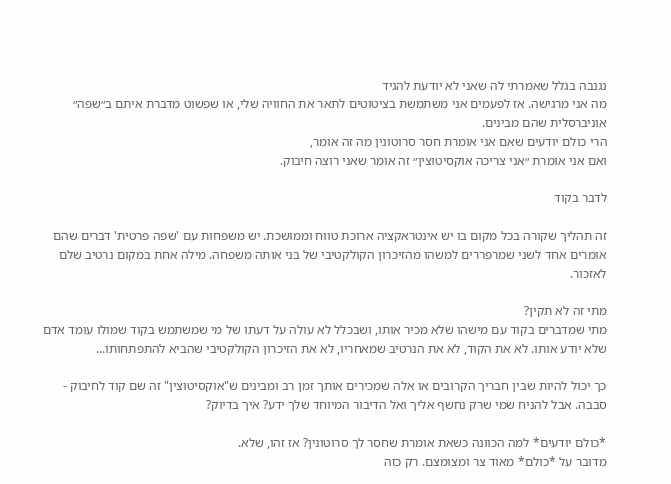נגנבה בגלל שאמרתי לה שאני לא יודעת להגיד
מה אני מרגישה. אז לפעמים אני משתמשת בציטוטים לתאר את החוויה שלי, או שפשוט מדברת איתם ב״שפה״ אוניברסלית שהם מבינים.
הרי כולם יודעים שאם אני אומרת חסר סרוטונין מה זה אומר,
ואם אני אומרת ״אני צריכה אוקסיטוצין״ זה אומר שאני רוצה חיבוק.

לדבר בקוד

זה תהליך שקורה בכל מקום בו יש אינטראקציה ארוכת טווח וממושכת. יש משפחות עם 'שפה פרטית' דברים שהם אומרים אחד לשני שמרפררים למשהו מהזיכרון הקולקטיבי של בני אותה משפחה. מילה אחת במקום נרטיב שלם לאזכור.

מתי זה לא תקין?
מתי שמדברים בקוד עם מישהו שלא מכיר אותו, ושבכלל לא עולה על דעתו של מי שמשתמש בקוד שמולו עומד אדם שלא יודע אותו. לא את הקוד, לא את הנרטיב שמאחריו, לא את הזיכרון הקולקטיבי שהביא להתפתחותו...

כך יכול להיות שבין חבריך הקרובים או אלה שמכירים אותך זמן רב ומבינים ש"אוקסיטוצין" זה שם קוד לחיבוק - סבבה. אבל להניח שמי שרק נחשף אליך ואל הדיבור המיוחד שלך ידע? איך בדיוק?

*כולם יודעים* למה הכוונה כשאת אומרת שחסר לך סרוטונין? אז זהו, שלא.
מדובר על *כולם* מאוד צר ומצומצם. רק כזה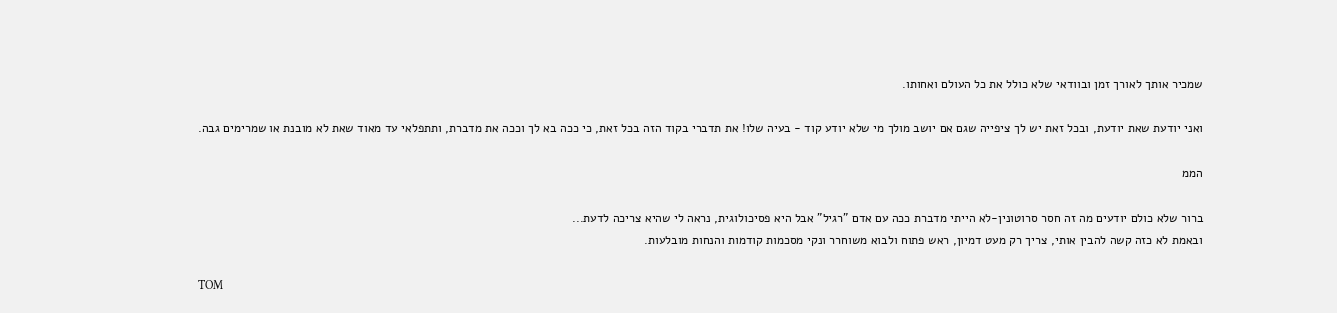שמכיר אותך לאורך זמן ובוודאי שלא כולל את כל העולם ואחותו.

ואני יודעת שאת יודעת, ובכל זאת יש לך ציפייה שגם אם יושב מולך מי שלא יודע קוד - בעיה שלו! את תדברי בקוד הזה בכל זאת, כי ככה בא לך וככה את מדברת, ותתפלאי עד מאוד שאת לא מובנת או שמרימים גבה.

הממ

ברור שלא כולם יודעים מה זה חסר סרוטונין-לא הייתי מדברת ככה עם אדם "רגיל" אבל היא פסיכולוגית, נראה לי שהיא צריכה לדעת...
ובאמת לא כזה קשה להבין אותי, צריך רק מעט דמיון, ראש פתוח ולבוא משוחרר ונקי מסכמות קודמות והנחות מובלעות.

TOM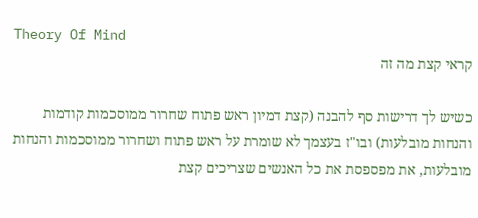Theory Of Mind
קראי קצת מה זה

כשיש לך דרישות סף להבנה (קצת דמיון ראש פתוח שחרור ממוסכמות קודמות והנחות מובלעות) ובו"ז בעצמך לא שומרת על ראש פתוח ושחרור ממוסכמות והנחות מובלעות, את מפספסת את כל האנשים שצריכים קצת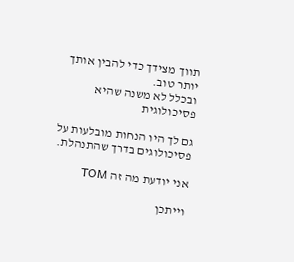תווך מצידך כדי להבין אותך יותר טוב.
ובכלל לא משנה שהיא פסיכולוגית

גם לך היו הנחות מובלעות על פסיכולוגים בדרך שהתנהלת.

אני יודעת מה זה TOM

וייתכן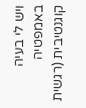ויש לי בעיה באמפטיה קוגנטיבית (רגשית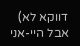דווקא לא)
אבל היי-אני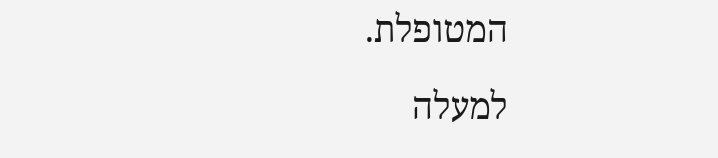המטופלת.

למעלה